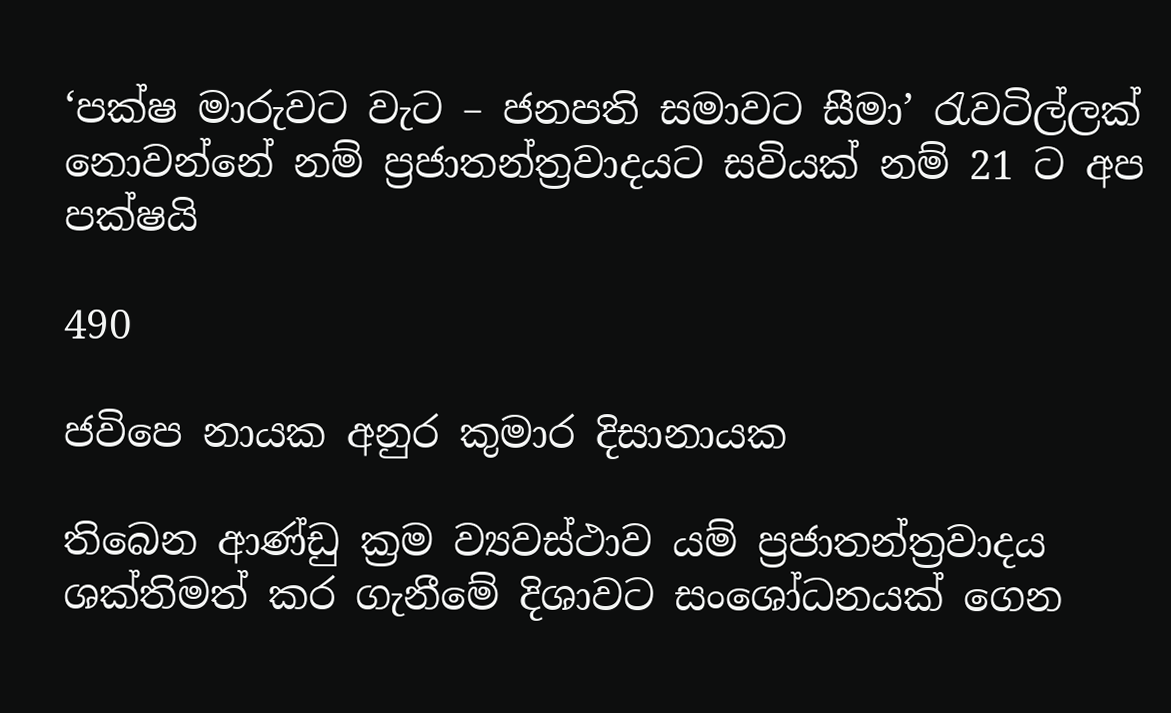‘පක්ෂ මාරුවට වැට – ජනපති සමාවට සීමා’ රැවටිල්ලක් නොවන්නේ නම් ප්‍රජාතන්ත්‍රවාදයට සවියක් නම් 21 ට අප පක්ෂයි

490

ජවිපෙ නායක අනුර කුමාර දිසානායක

තිබෙන ආණ්ඩු ක්‍රම ව්‍යවස්ථාව යම් ප්‍රජාතන්ත්‍රවාදය ශක්තිමත් කර ගැනීමේ දිශාවට සංශෝධනයක් ගෙන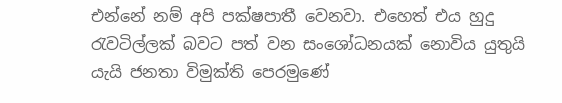එන්නේ නම් අපි පක්ෂපාතී වෙනවා. එහෙත් එය හුදු රැවටිල්ලක් බවට පත් වන සංශෝධනයක් නොවිය යුතුයි යැයි ජනතා විමුක්ති පෙරමුණේ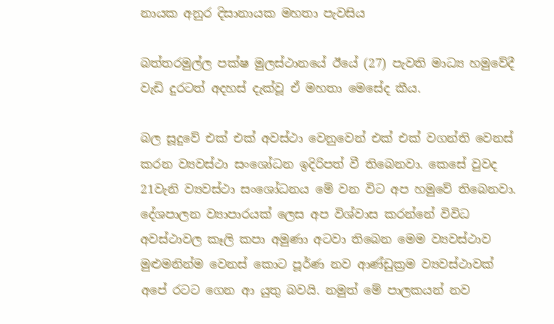නායක අනුර දිසානායක මහතා පැවසිය

බත්තරමුල්ල පක්ෂ මුලස්ථානයේ ඊයේ (27) පැවති මාධ්‍ය හමුවේදී වැඩි දුරටත් අදහස් දැක්වූ ඒ මහතා මෙසේද කීය.

බල සූදුවේ එක් එක් අවස්ථා වෙනුවෙන් එක් එක් වගන්ති වෙනස් කරන ව්‍යවස්ථා සංශෝධන ඉදිරිපත් වී තිබෙනවා. කෙසේ වුවද 21වැනි ව්‍යවස්ථා සංශෝධනය මේ වන විට අප හමුවේ තිබෙනවා. දේශපාලන ව්‍යාපාරයක් ලෙස අප විශ්වාස කරන්නේ විවිධ අවස්ථාවල කෑලි කපා අමුණා අටවා තිබෙන මෙම ව්‍යවස්ථාව මුළුමනින්ම වෙනස් කොට පූර්ණ නව ආණ්ඩුක්‍රම ව්‍යවස්ථාවක් අපේ රටට ගෙන ආ යුතු බවයි. නමුත් මේ පාලකයන් නව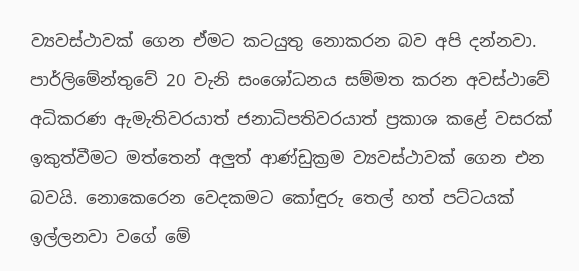ව්‍යවස්ථාවක් ගෙන ඒමට කටයුතු නොකරන බව අපි දන්නවා. පාර්ලිමේන්තුවේ 20 වැනි සංශෝධනය සම්මත කරන අවස්ථාවේ අධිකරණ ඇමැතිවරයාත් ජනාධිපතිවරයාත් ප්‍රකාශ කළේ වසරක් ඉකුත්වීමට මත්තෙන් අලුත් ආණ්ඩුක්‍රම ව්‍යවස්ථාවක් ගෙන එන බවයි. නොකෙරෙන වෙදකමට කෝඳුරු තෙල් හත් පට්ටයක් ඉල්ලනවා වගේ මේ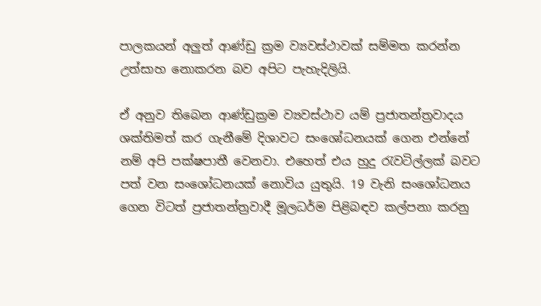පාලකයන් අලුත් ආණ්ඩු ක්‍රම ව්‍යවස්ථාවක් සම්මත කරන්න උත්සාහ නොකරන බව අපිට පැහැදිලියි.

ඒ අනුව තිබෙන ආණ්ඩුක්‍රම ව්‍යවස්ථාව යම් ප්‍රජාතන්ත්‍රවාදය ශක්තිමත් කර ගැනීමේ දිශාවට සංශෝධනයක් ගෙන එන්නේ නම් අපි පක්ෂපාතී වෙනවා. එහෙත් එය හුදු රැවටිල්ලක් බවට පත් වන සංශෝධනයක් නොවිය යුතුයි. 19 වැනි සංශෝධනය ගෙන විටත් ප්‍රජාතන්ත්‍රවාදී මූලධර්ම පිළිබඳව කල්පනා කරනු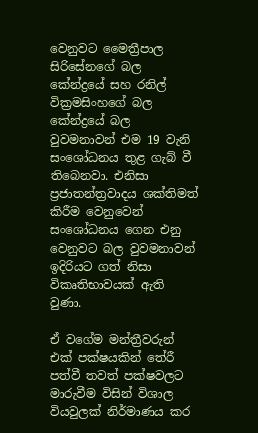වෙනුවට මෛත්‍රීපාල සිරිසේනගේ බල කේන්ද්‍රයේ සහ රනිල් වික්‍රමසිංහගේ බල කේන්ද්‍රයේ බල වුවමනාවන් එම 19 වැනි සංශෝධනය තුළ ගැබ් වී තිබෙනවා. එනිසා ප්‍රජාතන්ත්‍රවාදය ශක්තිමත් කිරීම වෙනුවෙන් සංශෝධනය ගෙන එනු වෙනුවට බල වුවමනාවන් ඉදිරියට ගත් නිසා විකෘතිභාවයක් ඇති වුණා.

ඒ වගේම මන්ත්‍රීවරුන් එක් පක්ෂයකින් තේරී පත්වී තවත් පක්ෂවලට මාරුවීම විසින් විශාල වියවුලක් නිර්මාණය කර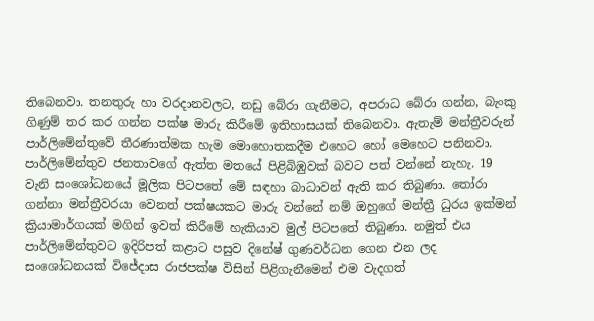තිබෙනවා. තනතුරු හා වරදානවලට, නඩු බේරා ගැනීමට, අපරාධ බේරා ගන්න, බැංකු ගිණුම් තර කර ගන්න පක්ෂ මාරු කිරීමේ ඉතිහාසයක් තිබෙනවා. ඇතැම් මන්ත්‍රීවරුන් පාර්ලිමේන්තුවේ තීරණාත්මක හැම මොහොතකදීම එහෙට හෝ මෙහෙට පනිනවා. පාර්ලිමේන්තුව ජනතාවගේ ඇත්ත මතයේ පිළිබිඹුවක් බවට පත් වන්නේ නැහැ. 19 වැනි සංශෝධනයේ මූලික පිටපතේ මේ සඳහා බාධාවන් ඇති කර තිබුණා. තෝරා ගන්නා මන්ත්‍රීවරයා වෙනත් පක්ෂයකට මාරු වන්නේ නම් ඔහුගේ මන්ත්‍රී ධුරය ඉක්මන් ක්‍රියාමාර්ගයක් මගින් ඉවත් කිරීමේ හැකියාව මුල් පිටපතේ තිබුණා. නමුත් එය පාර්ලිමේන්තුවට ඉදිරිපත් කළාට පසුව දිනේෂ් ගුණවර්ධන ගෙන එන ලද සංශෝධනයක් විජේදාස රාජපක්ෂ විසින් පිළිගැනීමෙන් එම වැදගත්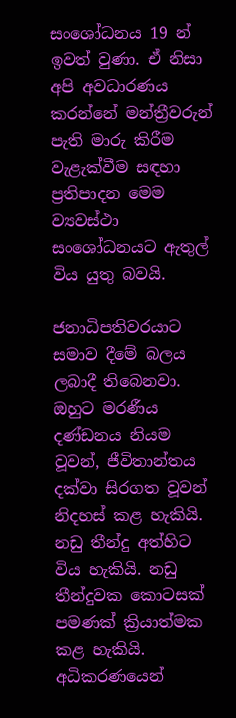සංශෝධනය 19 න් ඉවත් වුණා. ඒ නිසා අපි අවධාරණය කරන්නේ මන්ත්‍රීවරුන් පැති මාරු කිරීම වැළැක්වීම සඳහා ප්‍රතිපාදන මෙම ව්‍යවස්ථා සංශෝධනයට ඇතුල් විය යුතු බවයි.

ජනාධිපතිවරයාට සමාව දීමේ බලය ලබාදී තිබෙනවා. ඔහුට මරණීය දණ්ඩනය නියම වූවන්, ජීවිතාන්තය දක්වා සිරගත වූවන් නිදහස් කළ හැකියි. නඩු තීන්දු අත්හිට විය හැකියි. නඩු තීන්දුවක කොටසක් පමණක් ක්‍රියාත්මක කළ හැකියි. අධිකරණයෙන්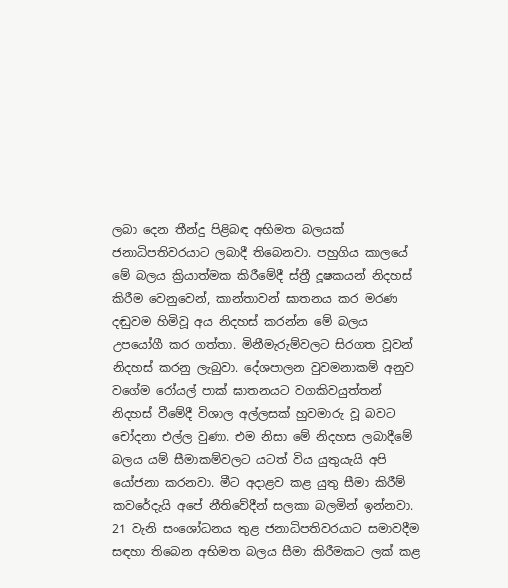ලබා දෙන තීන්දු පිළිබඳ අභිමත බලයක් ජනාධිපතිවරයාට ලබාදී තිබෙනවා. පහුගිය කාලයේ මේ බලය ක්‍රියාත්මක කිරීමේදී ස්ත්‍රී දූෂකයන් නිදහස් කිරීම වෙනුවෙන්, කාන්තාවන් ඝාතනය කර මරණ දඬුවම හිමිවූ අය නිදහස් කරන්න මේ බලය උපයෝගී කර ගත්තා. මිනීමැරුම්වලට සිරගත වූවන් නිදහස් කරනු ලැබුවා. දේශපාලන වුවමනාකම් අනුව වගේම රෝයල් පාක් ඝාතනයට වගකිවයුත්තන් නිදහස් වීමේදී විශාල අල්ලසක් හුවමාරු වූ බවට චෝදනා එල්ල වුණා. එම නිසා මේ නිදහස ලබාදීමේ බලය යම් සීමාකම්වලට යටත් විය යුතුයැයි අපි යෝජනා කරනවා. මීට අදාළව කළ යුතු සීමා කිරීම් කවරේදැයි අපේ නීතිවේදීන් සලකා බලමින් ඉන්නවා. 21 වැනි සංශෝධනය තුළ ජනාධිපතිවරයාට සමාවදීම සඳහා තිබෙන අභිමත බලය සීමා කිරීමකට ලක් කළ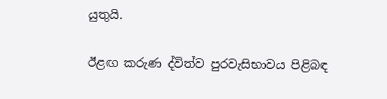යුතුයි.

ඊළඟ කරුණ ද්විත්ව පුරවැසිභාවය පිළිබඳ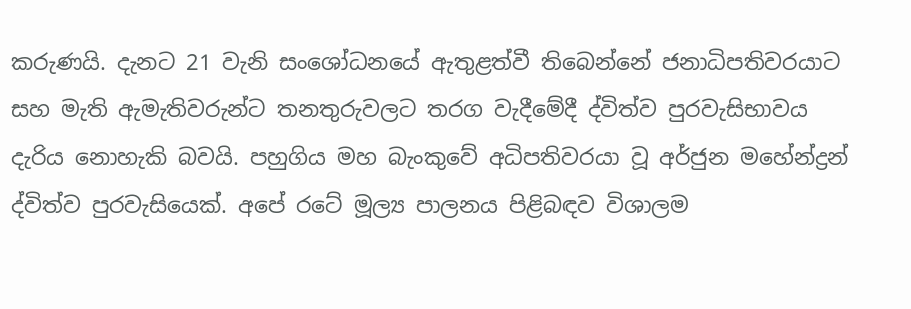කරුණයි. දැනට 21 වැනි සංශෝධනයේ ඇතුළත්වී තිබෙන්නේ ජනාධිපතිවරයාට සහ මැති ඇමැතිවරුන්ට තනතුරුවලට තරග වැදීමේදී ද්විත්ව පුරවැසිභාවය දැරිය නොහැකි බවයි. පහුගිය මහ බැංකුවේ අධිපතිවරයා වූ අර්ජුන මහේන්ද්‍රන් ද්විත්ව පුරවැසියෙක්. අපේ රටේ මූල්‍ය පාලනය පිළිබඳව විශාලම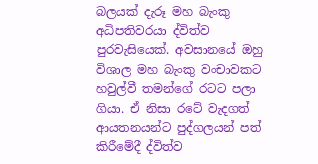බලයක් දැරූ මහ බැංකු අධිපතිවරයා ද්විත්ව පුරවැසියෙක්. අවසානයේ ඔහු විශාල මහ බැංකු වංචාවකට හවුල්වී තමන්ගේ රටට පලා ගියා. ඒ නිසා රටේ වැදගත් ආයතනයන්ට පුද්ගලයන් පත් කිරීමේදී ද්විත්ව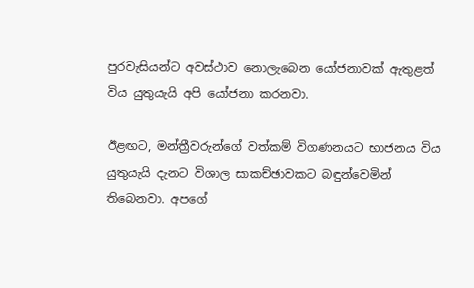පුරවැසියන්ට අවස්ථාව නොලැබෙන යෝජනාවක් ඇතුළත් විය යුතුයැයි අපි යෝජනා කරනවා.

ඊළඟට, මන්ත්‍රීවරුන්ගේ වත්කම් විගණනයට භාජනය විය යුතුයැයි දැනට විශාල සාකච්ඡාවකට බඳුන්වෙමින් තිබෙනවා. අපගේ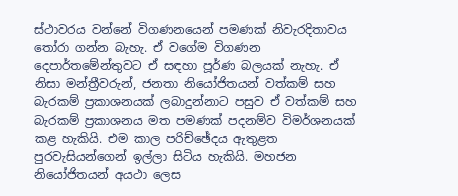ස්ථාවරය වන්නේ විගණනයෙන් පමණක් නිවැරදිතාවය තෝරා ගන්න බැහැ. ඒ වගේම විගණන දෙපාර්තමේන්තුවට ඒ සඳහා පූර්ණ බලයක් නැහැ. ඒ නිසා මන්ත්‍රීවරුන්, ජනතා නියෝජිතයන් වත්කම් සහ බැරකම් ප්‍රකාශනයක් ලබාදුන්නාට පසුව ඒ වත්කම් සහ බැරකම් ප්‍රකාශනය මත පමණක් පදනම්ව විමර්ශනයක් කළ හැකියි. එම කාල පරිච්ඡේදය ඇතුළත පුරවැසියන්ගෙන් ඉල්ලා සිටිය හැකියි. මහජන නියෝජිතයන් අයථා ලෙස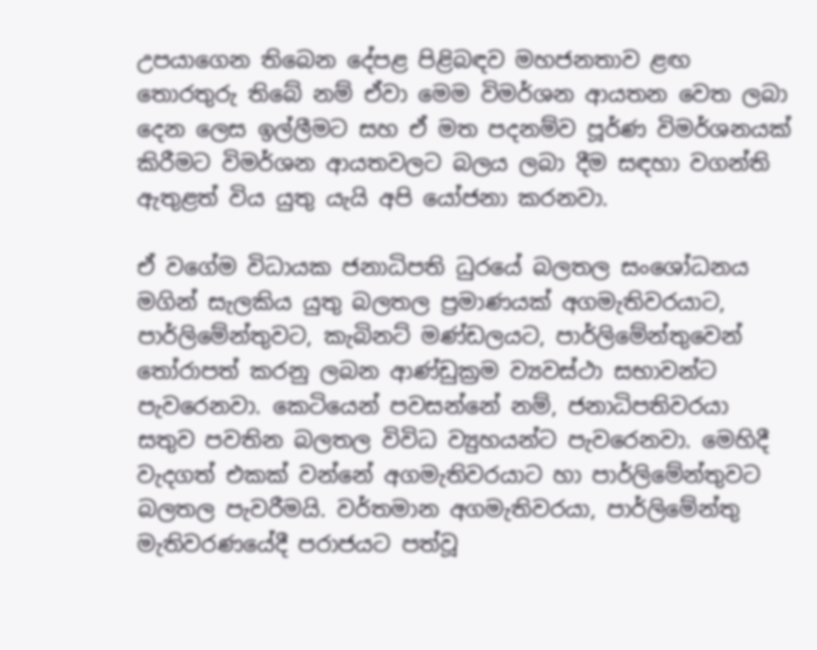උපයාගෙන තිබෙන දේපළ පිළිබඳව මහජනතාව ළඟ තොරතුරු තිබේ නම් ඒවා මෙම විමර්ශන ආයතන වෙත ලබා දෙන ලෙස ඉල්ලීමට සහ ඒ මත පදනම්ව පූර්ණ විමර්ශනයක් කිරීමට විමර්ශන ආයතවලට බලය ලබා දීම සඳහා වගන්ති ඇතුළත් විය යුතු යැයි අපි යෝජනා කරනවා.

ඒ වගේම විධායක ජනාධිපති ධුරයේ බලතල සංශෝධනය මගින් සැලකිය යුතු බලතල ප්‍රමාණයක් අගමැතිවරයාට, පාර්ලිමේන්තුවට, කැබිනට් මණ්ඩලයට, පාර්ලිමේන්තුවෙන් තෝරාපත් කරනු ලබන ආණ්ඩුක්‍රම ව්‍යවස්ථා සභාවන්ට පැවරෙනවා. කෙටියෙන් පවසන්නේ නම්, ජනාධිපතිවරයා සතුව පවතින බලතල විවිධ ව්‍යුහයන්ට පැවරෙනවා. මෙහිදී වැදගත් එකක් වන්නේ අගමැතිවරයාට හා පාර්ලිමේන්තුවට බලතල පැවරීමයි. වර්තමාන අගමැතිවරයා, පාර්ලිමේන්තු මැතිවරණයේදී පරාජයට පත්වූ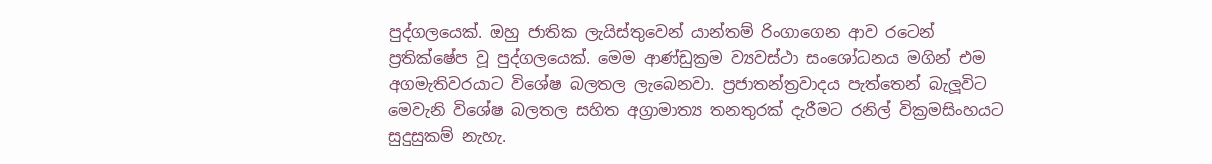පුද්ගලයෙක්. ඔහු ජාතික ලැයිස්තුවෙන් යාන්තම් රිංගාගෙන ආව රටෙන් ප්‍රතික්ෂේප වූ පුද්ගලයෙක්. මෙම ආණ්ඩුක්‍රම ව්‍යවස්ථා සංශෝධනය මගින් එම අගමැතිවරයාට විශේෂ බලතල ලැබෙනවා. ප්‍රජාතන්ත්‍රවාදය පැත්තෙන් බැලූවිට මෙවැනි විශේෂ බලතල සහිත අග්‍රාමාත්‍ය තනතුරක් දැරීමට රනිල් වික්‍රමසිංහයට සුදුසුකම් නැහැ.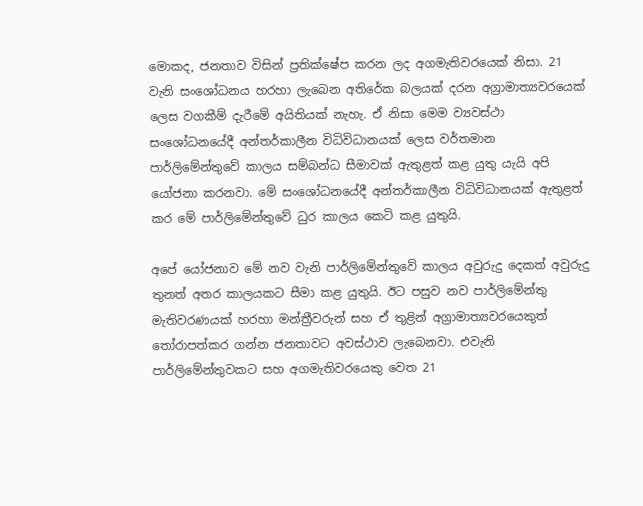මොකද, ජනතාව විසින් ප්‍රතික්ෂේප කරන ලද අගමැතිවරයෙක් නිසා. 21 වැනි සංශෝධනය හරහා ලැබෙන අතිරේක බලයක් දරන අග්‍රාමාත්‍යවරයෙක් ලෙස වගකීම් දැරීමේ අයිතියක් නැහැ. ඒ නිසා මෙම ව්‍යවස්ථා සංශෝධනයේදී අන්තර්කාලීන විධිවිධානයක් ලෙස වර්තමාන පාර්ලිමේන්තුවේ කාලය සම්බන්ධ සීමාවක් ඇතුළත් කළ යුතු යැයි අපි යෝජනා කරනවා. මේ සංශෝධනයේදී අන්තර්කාලීන විධිවිධානයක් ඇතුළත් කර මේ පාර්ලිමේන්තුවේ ධුර කාලය කෙටි කළ යුතුයි.

අපේ යෝජනාව මේ නව වැනි පාර්ලිමේන්තුවේ කාලය අවුරුදු දෙකත් අවුරුදු තුනත් අතර කාලයකට සීමා කළ යුතුයි. ඊට පසුව නව පාර්ලිමේන්තු මැතිවරණයක් හරහා මන්ත්‍රීවරුන් සහ ඒ තුළින් අග්‍රාමාත්‍යවරයෙකුත් තෝරාපත්කර ගන්න ජනතාවට අවස්ථාව ලැබෙනවා. එවැනි පාර්ලිමේන්තුවකට සහ අගමැතිවරයෙකු වෙත 21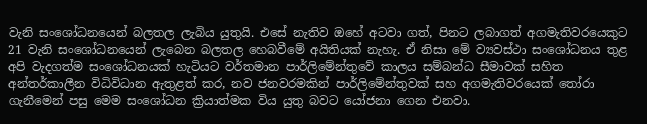වැනි සංශෝධනයෙන් බලතල ලැබිය යුතුයි. එසේ නැතිව ඔහේ අටවා ගත්, පිනට ලබාගත් අගමැතිවරයෙකුට 21 වැනි සංශෝධනයෙන් ලැබෙන බලතල හෙබවීමේ අයිතියක් නැහැ. ඒ නිසා මේ ව්‍යවස්ථා සංශෝධනය තුළ අපි වැදගත්ම සංශෝධනයක් හැටියට වර්තමාන පාර්ලිමේන්තුවේ කාලය සම්බන්ධ සීමාවක් සහිත අන්තර්කාලීන විධිවිධාන ඇතුළත් කර, නව ජනවරමකින් පාර්ලිමේන්තුවක් සහ අගමැතිවරයෙක් තෝරා ගැනීමෙන් පසු මෙම සංශෝධන ක්‍රියාත්මක විය යුතු බවට යෝජනා ගෙන එනවා.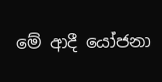මේ ආදී යෝජනා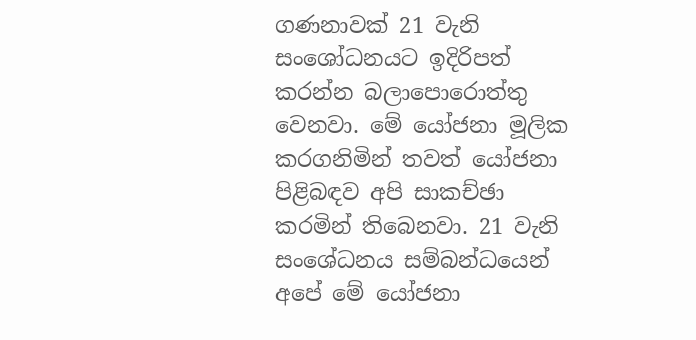ගණනාවක් 21 වැනි සංශෝධනයට ඉදිරිපත් කරන්න බලාපොරොත්තු වෙනවා. මේ යෝජනා මූලික කරගනිමින් තවත් යෝජනා පිළිබඳව අපි සාකච්ඡා කරමින් තිබෙනවා. 21 වැනි සංශේධනය සම්බන්ධයෙන් අපේ මේ යෝජනා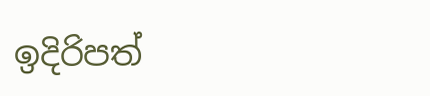ඉදිරිපත්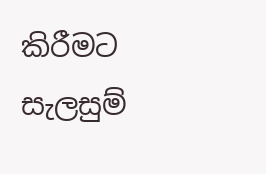කිරීමට සැලසුම්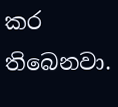කර තිබෙනවා.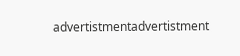advertistmentadvertistment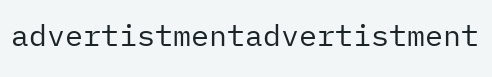advertistmentadvertistment